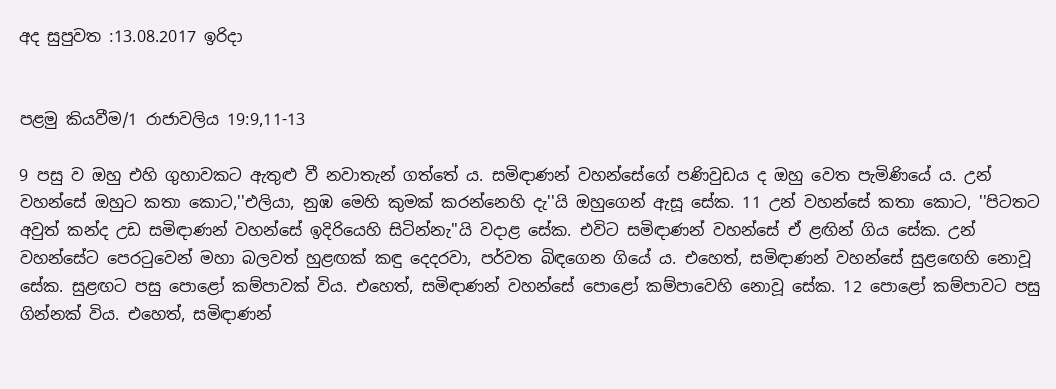අද සුපුවත :13.08.2017 ඉරිදා


පළමු කියවීම/1 රාජාවලිය 19:9,11-13

9 පසු ව ඔහු එහි ගුහාවකට ඇතුළු වී නවාතැන් ගත්තේ ය. සමිඳාණන් වහන්සේගේ පණිවුඩය ද ඔහු වෙත පැමිණියේ ය. උන් වහන්සේ ඔහුට කතා කොට,''එලියා, නුඹ මෙහි කුමක් කරන්නෙහි දැ''යි ඔහුගෙන් ඇසූ සේක. 11 උන් වහන්සේ කතා කොට, ''පිටතට අවුත් කන්ද උඩ සමිඳාණන් වහන්සේ ඉදිරියෙහි සිටින්නැ''යි වදාළ සේක. එවිට සමිඳාණන් වහන්සේ ඒ ළඟින් ගිය සේක. උන් වහන්සේට පෙරටුවෙන් මහා බලවත් හුළඟක් කඳු දෙදරවා, පර්වත බිඳගෙන ගියේ ය. එහෙත්, සමිඳාණන් වහන්සේ සුළඟෙහි නොවූ සේක. සුළඟට පසු පොළෝ කම්පාවක් විය. එහෙත්, සමිඳාණන් වහන්සේ පොළෝ කම්පාවෙහි නොවූ සේක. 12 පොළෝ කම්පාවට පසු ගින්නක් විය. එහෙත්, සමිඳාණන්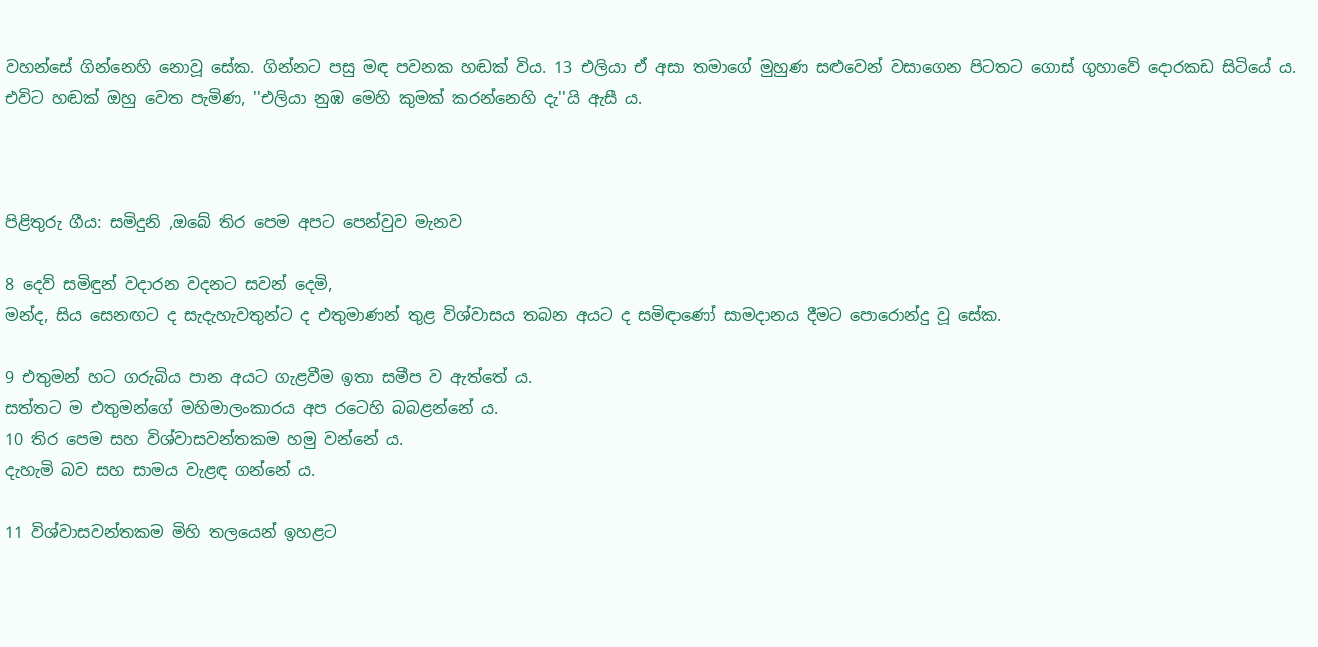වහන්සේ ගින්නෙහි නොවූ සේක. ගින්නට පසු මඳ පවනක හඬක් විය. 13 එලියා ඒ අසා තමාගේ මුහුණ සළුවෙන් වසාගෙන පිටතට ගොස් ගුහාවේ දොරකඩ සිටියේ ය. එවිට හඬක් ඔහු වෙත පැමිණ, ''එලියා නුඹ මෙහි කුමක් කරන්නෙහි දැ''යි ඇසී ය.



පිළිතුරු ගීය: සමිදුනි ,ඔබේ තිර පෙම අපට පෙන්වුව මැනව

8 දෙව් සමිඳුන් වදාරන වදනට සවන් දෙමි,
මන්ද, සිය සෙනඟට ද සැදැහැවතුන්ට ද එතුමාණන් තුළ විශ්වාසය තබන අයට ද සමිඳාණෝ සාමදානය දීමට පොරොන්දු වූ සේක.

9 එතුමන් හට ගරුබිය පාන අයට ගැළවීම ඉතා සමීප ව ඇත්තේ ය.
සත්තට ම එතුමන්ගේ මහිමාලංකාරය අප රටෙහි බබළන්නේ ය.
10 තිර පෙම සහ විශ්වාසවන්තකම හමු වන්නේ ය.
දැහැමි බව සහ සාමය වැළඳ ගන්නේ ය.

11 විශ්වාසවන්තකම මිහි තලයෙන් ඉහළට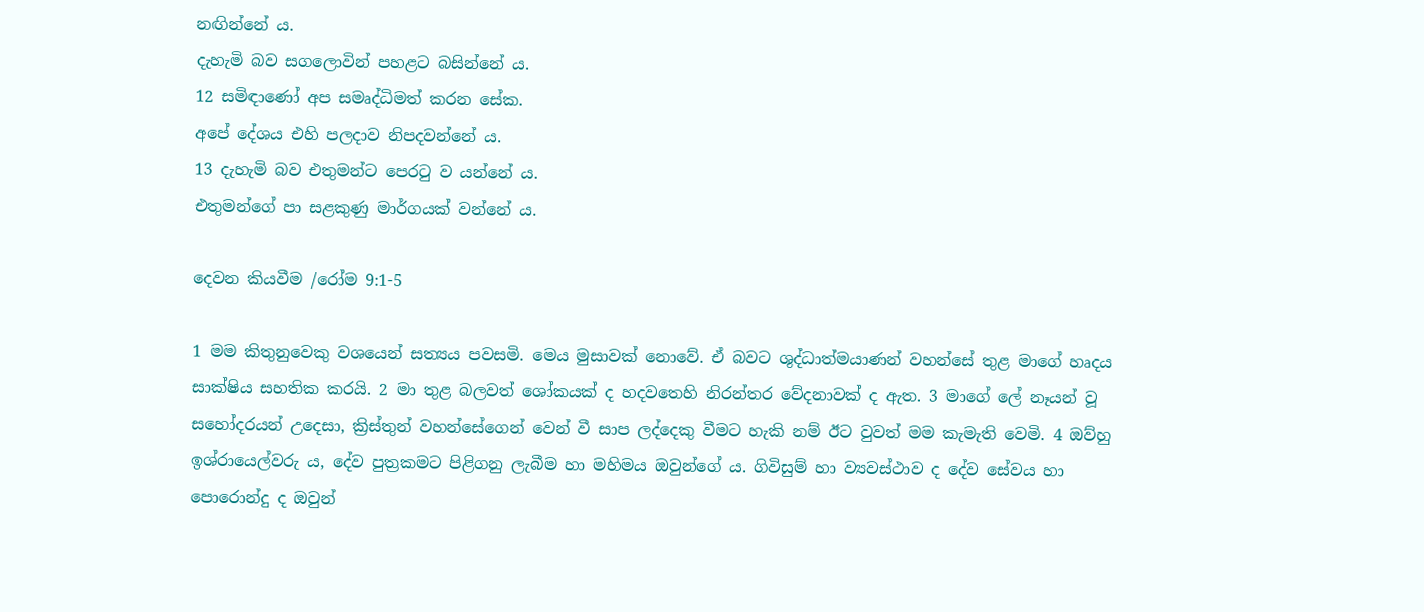නඟින්නේ ය.
දැහැමි බව සගලොවින් පහළට බසින්නේ ය.
12 සමිඳාණෝ අප සමෘද්ධිමත් කරන සේක.
අපේ දේශය එහි පලදාව නිපදවන්නේ ය.
13 දැහැමි බව එතුමන්ට පෙරටු ව යන්නේ ය.
එතුමන්ගේ පා සළකුණු මාර්ගයක් වන්නේ ය.

දෙවන කියවීම /රෝම 9:1-5

1 මම කිතුනුවෙකු වශයෙන් සත්‍යය පවසමි. මෙය මුසාවක් නොවේ. ඒ බවට ශුද්ධාත්මයාණන් වහන්සේ තුළ මාගේ හෘදය සාක්ෂිය සහතික කරයි. 2 මා තුළ බලවත් ශෝකයක් ද හදවතෙහි නිරන්තර වේදනාවක් ද ඇත. 3 මාගේ ලේ නෑයන් වූ සහෝදරයන් උදෙසා, ක්‍රිස්තුන් වහන්සේගෙන් වෙන් වී සාප ලද්දෙකු වීමට හැකි නම් ඊට වුවත් මම කැමැති වෙමි. 4 ඔව්හු ඉශ්රායෙල්වරු ය, දේව පුත්‍රකමට පිළිගනු ලැබීම හා මහිමය ඔවුන්ගේ ය. ගිවිසුම් හා ව්‍යවස්ථාව ද දේව සේවය හා පොරොන්දු ද ඔවුන්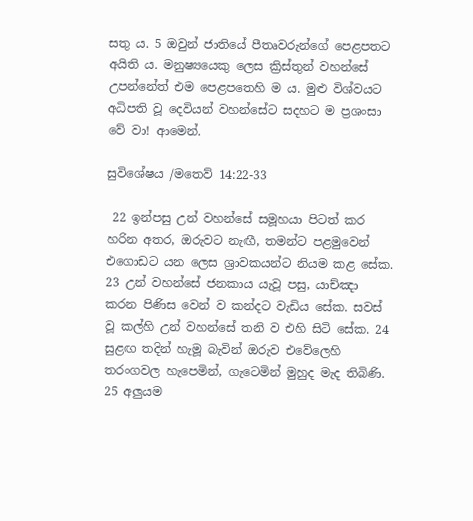සතු ය. 5 ඔවුන් ජාතියේ පීතෘවරුන්ගේ පෙළපතට අයිති ය. මනුෂ්‍යයෙකු ලෙස ක්‍රිස්තුන් වහන්සේ උපන්නේත් එම පෙළපතෙහි ම ය. මුළු විශ්වයට අධිපති වූ දෙවියන් වහන්සේට සදහට ම ප්‍රශංසා වේ වා! ආමෙන්.

සුවිශේෂය /මතෙව් 14:22-33

 22 ඉන්පසු උන් වහන්සේ සමූහයා පිටත් කර හරින අතර, ඔරුවට නැඟී, තමන්ට පළමුවෙන් එගොඩට යන ලෙස ශ්‍රාවකයන්ට නියම කළ සේක. 23 උන් වහන්සේ ජනකාය යැවූ පසු, යාච්ඤා කරන පිණිස වෙන් ව කන්දට වැඩිය සේක. සවස් වූ කල්හි උන් වහන්සේ තනි ව එහි සිටි සේක. 24 සුළඟ තදින් හැමූ බැවින් ඔරුව එවේලෙහි තරංගවල හැපෙමින්, ගැටෙමින් මුහුද මැද තිබිණි. 25 අලුයම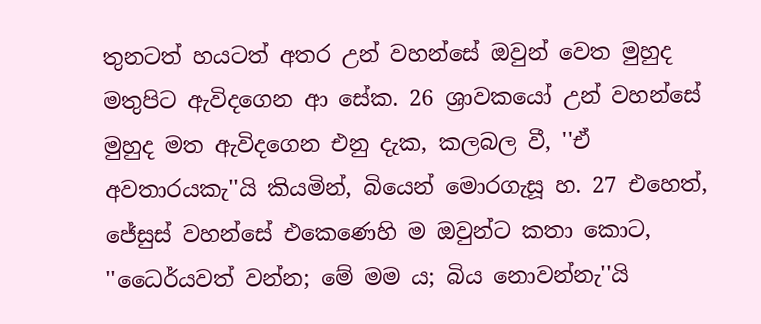තුනටත් හයටත් අතර උන් වහන්සේ ඔවුන් වෙත මුහුද මතුපිට ඇවිදගෙන ආ සේක. 26 ශ්‍රාවකයෝ උන් වහන්සේ මුහුද මත ඇවිදගෙන එනු දැක, කලබල වී, ''ඒ අවතාරයකැ''යි කියමින්, බියෙන් මොරගැසූ හ. 27 එහෙත්, ජේසුස් වහන්සේ එකෙණෙහි ම ඔවුන්ට කතා කොට, ''ධෛර්යවත් වන්න; මේ මම ය; බිය නොවන්නැ''යි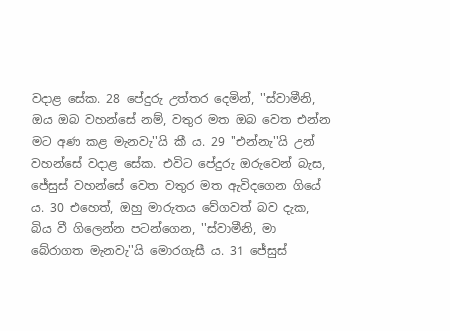වදාළ සේක. 28 පේදුරු උත්තර දෙමින්, ''ස්වාමීනි, ඔය ඔබ වහන්සේ නම්, වතුර මත ඔබ වෙත එන්න මට අණ කළ මැනවැ''යි කී ය. 29 ''එන්නැ''යි උන් වහන්සේ වදාළ සේක. එවිට පේදුරු ඔරුවෙන් බැස, ජේසුස් වහන්සේ වෙත වතුර මත ඇවිදගෙන ගියේ ය. 30 එහෙත්, ඔහු මාරුතය වේගවත් බව දැක, බිය වී ගිලෙන්න පටන්ගෙන, ''ස්වාමීනි, මා බේරාගත මැනවැ''යි මොරගැසී ය. 31 ජේසුස්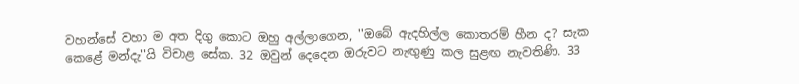වහන්සේ වහා ම අත දිගු කොට ඔහු අල්ලාගෙන, ''ඔබේ ඇදහිල්ල කොතරම් හීන ද? සැක කෙළේ මන්දැ''යි විචාළ සේක. 32 ඔවුන් දෙදෙන ඔරුවට නැඟුණු කල සුළඟ නැවතිණි. 33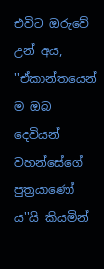එවිට ඔරුවේ උන් අය, ''ඒකාන්තයෙන් ම ඔබ දෙවියන් වහන්සේගේ පුත්‍රයාණෝ ය''යි කියමින්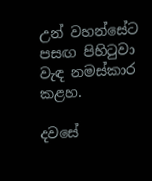උන් වහන්සේට පසඟ පිහිටුවා වැඳ නමස්කාර කළහ.

දවසේ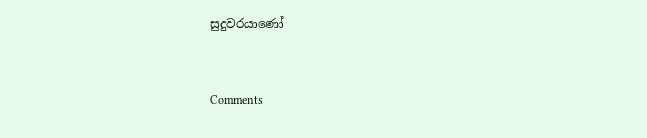සුදුවරයාණෝ


Comments